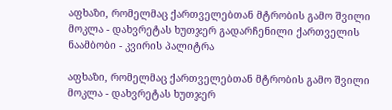აფხაზი, რომელმაც ქართველებთან მტრობის გამო შვილი მოკლა - დახვრეტას ხუთჯერ გადარჩენილი ქართველის ნაამბობი - კვირის პალიტრა

აფხაზი, რომელმაც ქართველებთან მტრობის გამო შვილი მოკლა - დახვრეტას ხუთჯერ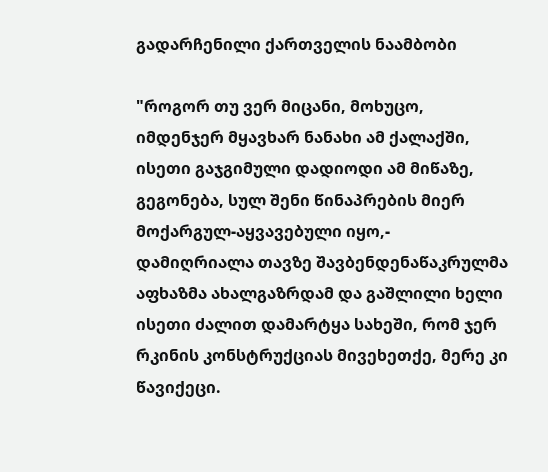გადარჩენილი ქართველის ნაამბობი

"როგორ თუ ვერ მიცანი, მოხუცო, იმდენჯერ მყავხარ ნანახი ამ ქალაქში, ისეთი გაჯგიმული დადიოდი ამ მიწაზე, გეგონება, სულ შენი წინაპრების მიერ მოქარგულ-აყვავებული იყო,- დამიღრიალა თავზე შავბენდენაწაკრულმა აფხაზმა ახალგაზრდამ და გაშლილი ხელი ისეთი ძალით დამარტყა სახეში, რომ ჯერ რკინის კონსტრუქციას მივეხეთქე, მერე კი წავიქეცი.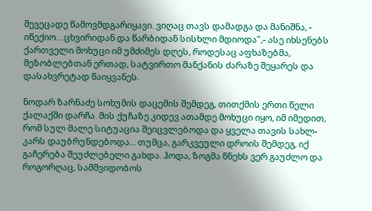შევეცადე წამოვმდგარიყავი. ვიღაც თავს დამადგა და მანიშნა, - იწექიო... ცხვირიდან და წარბიდან სისხლი მდიოდა",- ასე იხსენებს ქართველი მოხუცი იმ უმძიმეს დღეს, როდესაც აფხაზებმა, მეზობლებთან ერთად, სატვირთო მანქანის ძარაზე შეყარეს და დასახვრეტად წაიყვანეს.

ნოდარ ზარნაძე სოხუმის დაცემის შემდეგ, თითქმის ერთი წელი ქალაქში დარჩა. მის ქუჩაზე კიდევ ათამდე მოხუცი იყო, იმ იმედით, რომ სულ მალე სიტუაცია შეიცვლებოდა და ყველა თავის სახლ-კარს დაუბრუნდებოდა... თუმცა, გარკვეული დროის შემდეგ, იქ გაჩერება შეუძლებელი გახდა. ჰოდა, ზოგმა წნეხს ვერ გაუძლო და როგორღაც, სამშვიდობოს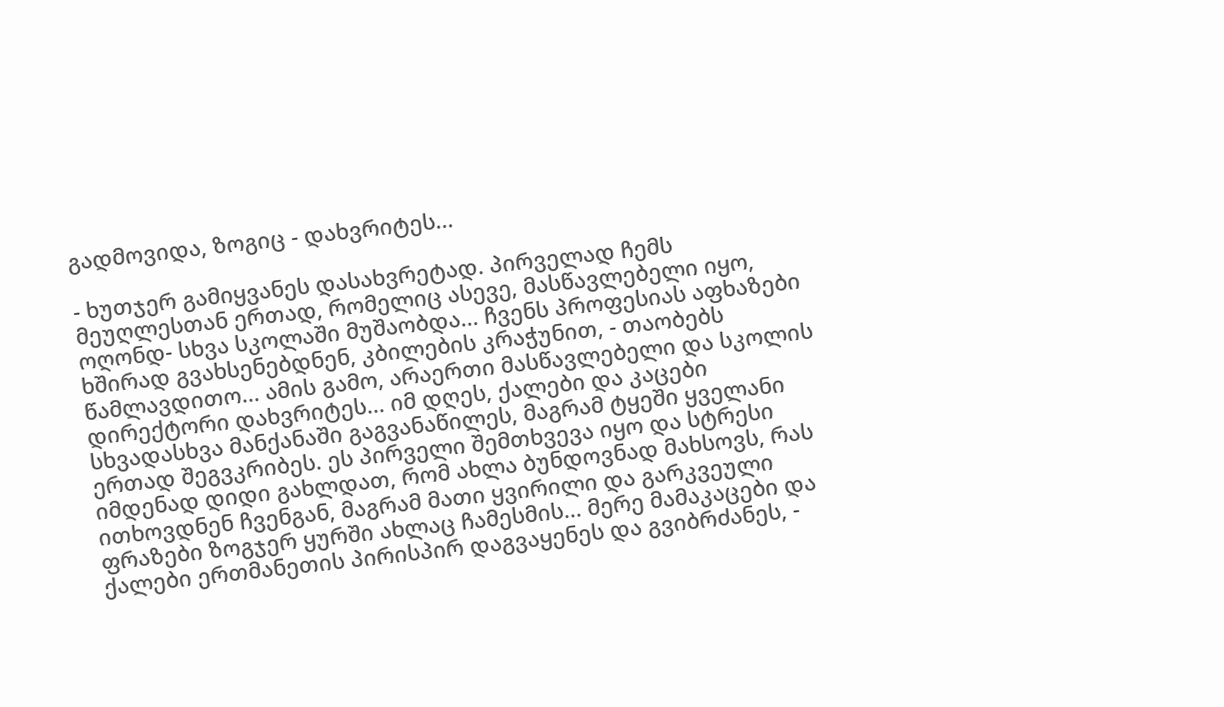გადმოვიდა, ზოგიც - დახვრიტეს...

- ხუთჯერ გამიყვანეს დასახვრეტად. პირველად ჩემს მეუღლესთან ერთად, რომელიც ასევე, მასწავლებელი იყო, ოღონდ- სხვა სკოლაში მუშაობდა... ჩვენს პროფესიას აფხაზები ხშირად გვახსენებდნენ, კბილების კრაჭუნით, - თაობებს წამლავდითო... ამის გამო, არაერთი მასწავლებელი და სკოლის დირექტორი დახვრიტეს... იმ დღეს, ქალები და კაცები სხვადასხვა მანქანაში გაგვანაწილეს, მაგრამ ტყეში ყველანი ერთად შეგვკრიბეს. ეს პირველი შემთხვევა იყო და სტრესი იმდენად დიდი გახლდათ, რომ ახლა ბუნდოვნად მახსოვს, რას ითხოვდნენ ჩვენგან, მაგრამ მათი ყვირილი და გარკვეული ფრაზები ზოგჯერ ყურში ახლაც ჩამესმის... მერე მამაკაცები და ქალები ერთმანეთის პირისპირ დაგვაყენეს და გვიბრძანეს, -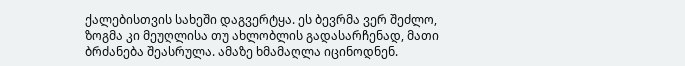ქალებისთვის სახეში დაგვერტყა. ეს ბევრმა ვერ შეძლო, ზოგმა კი მეუღლისა თუ ახლობლის გადასარჩენად, მათი ბრძანება შეასრულა. ამაზე ხმამაღლა იცინოდნენ.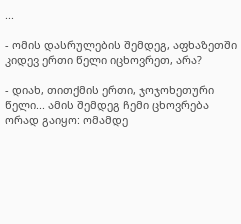...

- ომის დასრულების შემდეგ, აფხაზეთში კიდევ ერთი წელი იცხოვრეთ, არა?

- დიახ, თითქმის ერთი, ჯოჯოხეთური წელი... ამის შემდეგ ჩემი ცხოვრება ორად გაიყო: ომამდე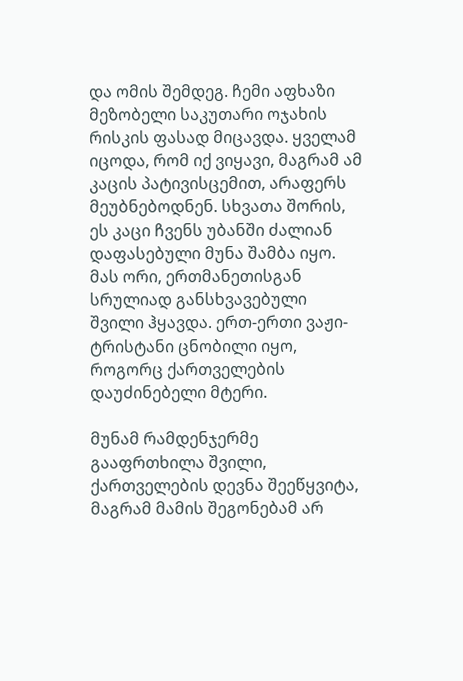და ომის შემდეგ. ჩემი აფხაზი მეზობელი საკუთარი ოჯახის რისკის ფასად მიცავდა. ყველამ იცოდა, რომ იქ ვიყავი, მაგრამ ამ კაცის პატივისცემით, არაფერს მეუბნებოდნენ. სხვათა შორის, ეს კაცი ჩვენს უბანში ძალიან დაფასებული მუნა შამბა იყო. მას ორი, ერთმანეთისგან სრულიად განსხვავებული შვილი ჰყავდა. ერთ-ერთი ვაჟი- ტრისტანი ცნობილი იყო, როგორც ქართველების დაუძინებელი მტერი.

მუნამ რამდენჯერმე გააფრთხილა შვილი, ქართველების დევნა შეეწყვიტა, მაგრამ მამის შეგონებამ არ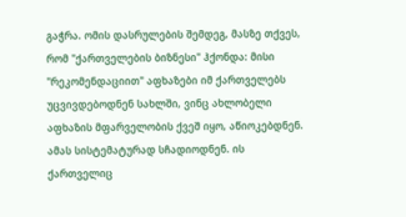გაჭრა. ომის დასრულების შემდეგ, მასზე თქვეს, რომ "ქართველების ბიზნესი" ჰქონდა: მისი "რეკომენდაციით" აფხაზები იმ ქართველებს უცვივდებოდნენ სახლში, ვინც ახლობელი აფხაზის მფარველობის ქვეშ იყო, აწიოკებდნენ. ამას სისტემატურად სჩადიოდნენ. ის ქართველიც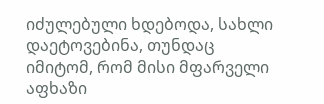იძულებული ხდებოდა, სახლი დაეტოვებინა, თუნდაც იმიტომ, რომ მისი მფარველი აფხაზი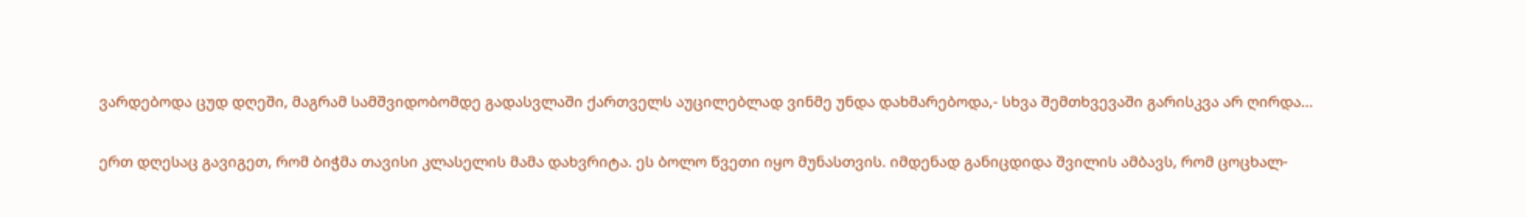ვარდებოდა ცუდ დღეში, მაგრამ სამშვიდობომდე გადასვლაში ქართველს აუცილებლად ვინმე უნდა დახმარებოდა,- სხვა შემთხვევაში გარისკვა არ ღირდა...

ერთ დღესაც გავიგეთ, რომ ბიჭმა თავისი კლასელის მამა დახვრიტა. ეს ბოლო წვეთი იყო მუნასთვის. იმდენად განიცდიდა შვილის ამბავს, რომ ცოცხალ-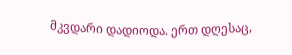მკვდარი დადიოდა. ერთ დღესაც,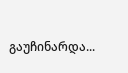გაუჩინარდა...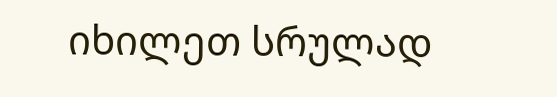იხილეთ სრულად